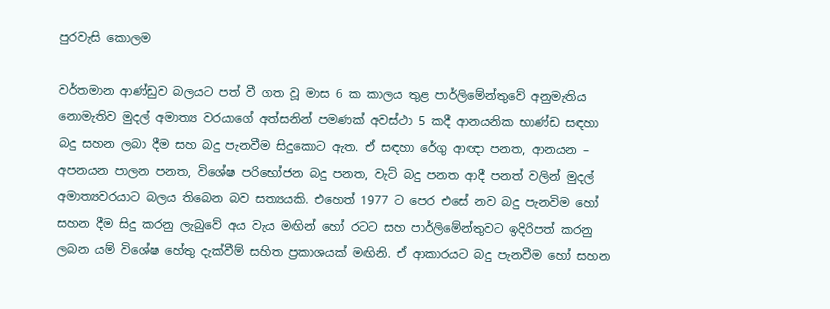පුරවැසි කොලම

වර්තමාන ආණ්ඩුව බලයට පත් වී ගත වූ මාස 6 ක කාලය තුළ පාර්ලිමේන්තුවේ අනුමැතිය නොමැතිව මුදල් අමාත්‍ය වරයාගේ අත්සනින් පමණක් අවස්ථා 5 කදී ආනයනික භාණ්ඩ සඳහා බදු සහන ලබා දීම සහ බදු පැනවීම සිදුකොට ඇත. ඒ සඳහා රේගු ආඥා පනත, ආනයන – අපනයන පාලන පනත, විශේෂ පරිභෝජන බදු පනත, වැට් බදු පනත ආදී පනත් වලින් මුදල් අමාත්‍යවරයාට බලය තිබෙන බව සත්‍යයකි. එහෙත් 1977 ට පෙර එසේ නව බදු පැනවිම හෝ සහන දීම සිදු කරනු ලැබුවේ අය වැය මඟින් හෝ රටට සහ පාර්ලිමේන්තුවට ඉදිරිපත් කරනු ලබන යම් විශේෂ හේතු දැක්වීම් සහිත ප්‍රකාශයක් මඟිනි. ඒ ආකාරයට බදු පැනවීම හෝ සහන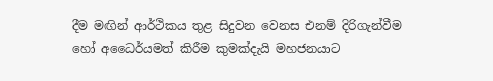දීම මඟින් ආර්ථිකය තුළ සිදුවන වෙනස එනම් දිරිගැන්වීම හෝ අධෛර්යමත් කිරීම කුමක්දැයි මහජනයාට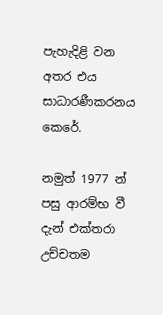පැහැදිළි වන අතර එය සාධාරණීකරනය කෙරේ.

නමුත් 1977 න් පසු ආරම්භ වී දැන් එක්තරා උච්චතම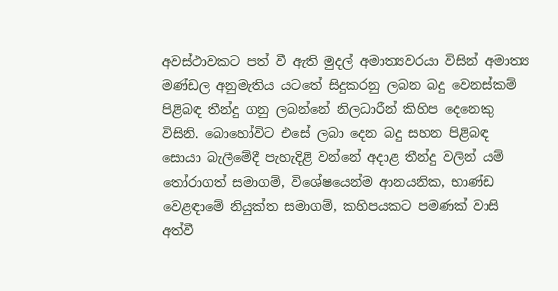අවස්ථාවකට පත් වී ඇති මුදල් අමාත්‍යවරයා විසින් අමාත්‍ය මණ්ඩල අනුමැතිය යටතේ සිදුකරනු ලබන බදු වෙනස්කම් පිළිබඳ තීන්දු ගනු ලබන්නේ නිලධාරීන් කිහිප දෙනෙකු විසිනි. බොහෝවිට එසේ ලබා දෙන බදු සහන පිළිබඳ සොයා බැලීමේදී පැහැදිළි වන්නේ අදාළ තීන්දු වලින් යම් තෝරාගත් සමාගම්, විශේෂයෙන්ම ආනයනික, භාණ්ඩ වෙළඳාමේ නියුක්ත සමාගම්, කහිපයකට පමණක් වාසි අත්වී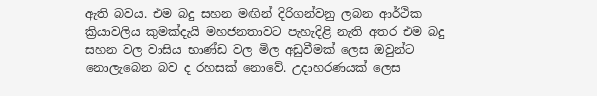ඇති බවය. එම බදු සහන මඟින් දිරිගන්වනු ලබන ආර්ථික ක්‍රියාවලිය කුමක්දැයි මහජනතාවට පැහැදිළි නැති අතර එම බදු සහන වල වාසිය භාණ්ඩ වල මිල අඩුවීමක් ලෙස ඔවුන්ට නොලැබෙන බව ද රහසක් නොවේ. උදාහරණයක් ලෙස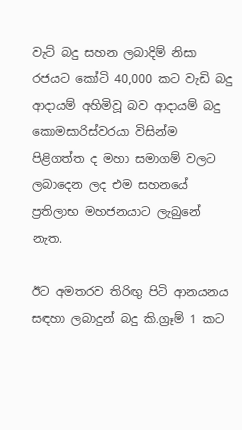වැට් බදු සහන ලබාදිම් නිසා රජයට කෝටි 40,000 කට වැඩි බදු ආදායම් අහිමිවූ බව ආදායම් බදු කොමසාරිස්වරයා විසින්ම පිළිගත්ත ද මහා සමාගම් වලට ලබාදෙන ලද එම සහනයේ ප්‍රතිලාභ මහජනයාට ලැබුනේ නැත.

ඊට අමතරව තිරිඟු පිටි ආනයනය සඳහා ලබාදුන් බදු කි.ග්‍රෑම් 1 කට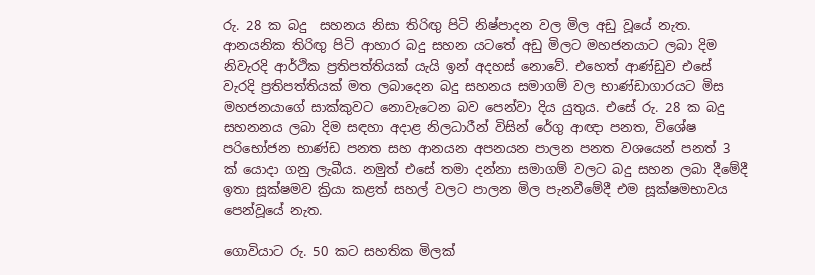රු. 28 ක බදු  සහනය නිසා තිරිඟු පිටි නිෂ්පාදන වල මිල අඩු වූයේ නැත. ආනයනික තිරිඟු පිටි ආහාර බදු සහන යටතේ අඩු මිලට මහජනයාට ලබා දිම නිවැරදි ආර්ථික ප්‍රතිපත්තියක් යැයි ඉන් අදහස් නොවේ. එහෙත් ආණ්ඩුව එසේ වැරදි ප්‍රතිපත්තියක් මත ලබාදෙන බදු සහනය සමාගම් වල භාණ්ඩාගාරයට මිස මහජනයාගේ සාක්කුවට නොවැටෙන බව පෙන්වා දිය යුතුය. එසේ රු. 28 ක බදු සහනනය ලබා දිම සඳහා අදාළ නිලධාරීන් විසින් රේගු ආඥා පනත, විශේෂ පරිභෝජන භාණ්ඩ පනත සහ ආනයන අපනයන පාලන පනත වශයෙන් පනත් 3 ක් යොදා ගනු ලැබීය. නමුත් එසේ තමා දන්නා සමාගම් වලට බදු සහන ලබා දීමේදී ඉතා සූක්ෂමව ක්‍රියා කළත් සහල් වලට පාලන මිල පැනවීමේදී එම සූක්ෂමභාවය පෙන්වූයේ නැත.

ගොවියාට රු. 50 කට සහතික මිලක්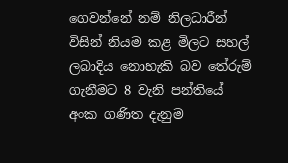ගෙවන්නේ නම් නිලධාරීන් විසින් නියම කළ මිලට සහල් ලබාදිය නොහැකි බව තේරුම් ගැනීමට 8 වැනි පන්තියේ අංක ගණිත දැනුම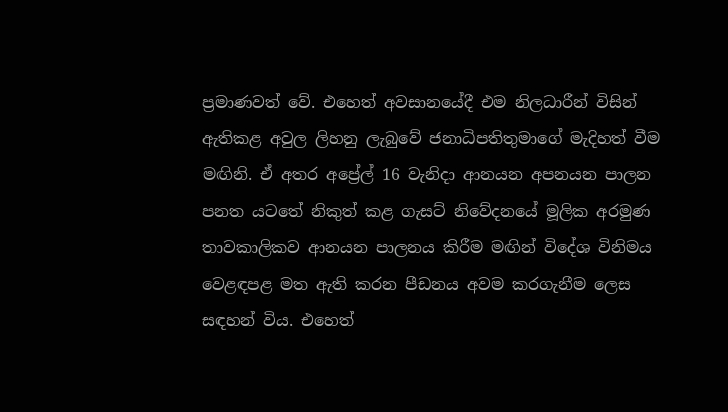ප්‍රමාණවත් වේ. එහෙත් අවසානයේදී එම නිලධාරීන් විසින් ඇතිකළ අවුල ලිහනු ලැබුවේ ජනාධිපතිතුමාගේ මැදිහත් වීම මඟිනි. ඒ අතර අප්‍රේල් 16 වැනිදා ආනයන අපනයන පාලන පනත යටතේ නිකුත් කළ ගැසට් නිවේදනයේ මූලික අරමුණ තාවකාලිකව ආනයන පාලනය කිරීම මඟින් විදේශ විනිමය වෙළඳපළ මත ඇති කරන පීඩනය අවම කරගැනීම ලෙස සඳහන් විය. එහෙත්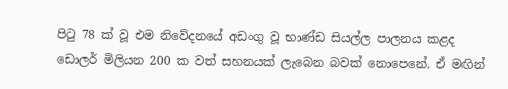පිටු 78 ක් වූ එම නිවේදනයේ අඩංගු වූ භාණ්ඩ සියල්ල පාලනය කළද ඩොලර් මිලියන 200 ක වත් සහනයක් ලැබෙන බවක් නොපෙනේ. ඒ මඟින්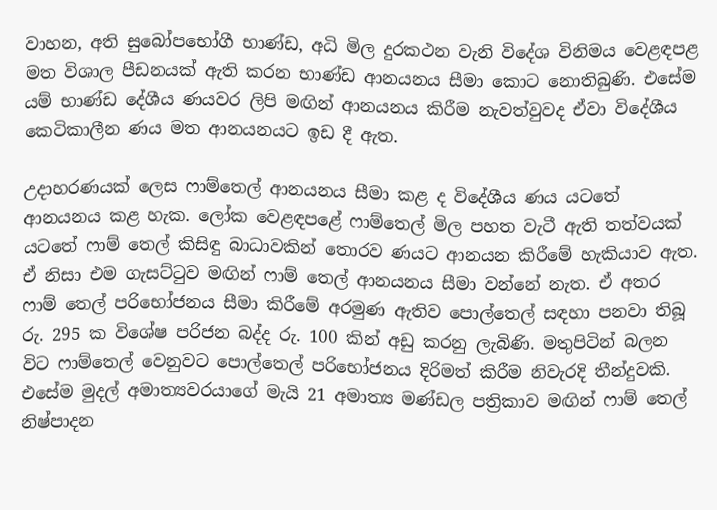වාහන, අති සුබෝපභෝගී භාණ්ඩ, අධි මිල දුරකථන වැනි විදේශ විනිමය වෙළඳපළ මත විශාල පීඩනයක් ඇති කරන භාණ්ඩ ආනයනය සීමා කොට නොතිබුණි. එසේම යම් භාණ්ඩ දේශීය ණයවර ලිපි මඟින් ආනයනය කිරීම නැවත්වුවද ඒවා විදේශීය කෙටිකාලීන ණය මත ආනයනයට ඉඩ දී ඇත.

උදාහරණයක් ලෙස ෆාම්තෙල් ආනයනය සීමා කළ ද විදේශීය ණය යටතේ ආනයනය කළ හැක. ලෝක වෙළඳපළේ ෆාම්තෙල් මිල පහත වැටී ඇති තත්වයක් යටතේ ෆාම් තෙල් කිසිඳු බාධාවකින් තොරව ණයට ආනයන කිරීමේ හැකියාව ඇත. ඒ නිසා එම ගැසට්ටුව මඟින් ෆාම් තෙල් ආනයනය සීමා වන්නේ නැත. ඒ අතර ෆාම් තෙල් පරිභෝජනය සීමා කිරීමේ අරමුණ ඇතිව පොල්තෙල් සඳහා පනවා තිබූ රු. 295 ක විශේෂ පරිජන බද්ද රු. 100 කින් අඩු කරනු ලැබිණි. මතුපිටින් බලන විට ෆාම්තෙල් වෙනුවට පොල්තෙල් පරිභෝජනය දිරිමත් කිරීම නිවැරදි තීන්දුවකි. එසේම මුදල් අමාත්‍යවරයාගේ මැයි 21 අමාත්‍ය මණ්ඩල පත්‍රිකාව මඟින් ෆාම් තෙල් නිෂ්පාදන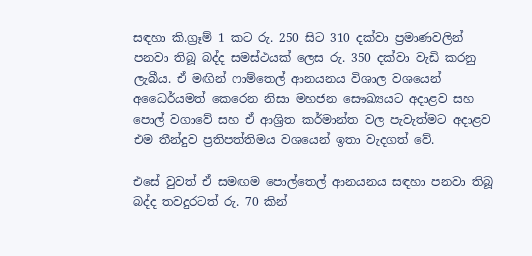සඳහා කි.ග්‍රෑම් 1 කට රු. 250 සිට 310 දක්වා ප්‍රමාණවලින් පනවා තිබූ බද්ද සමස්ථයක් ලෙස රු. 350 දක්වා වැඩි කරනු ලැබීය. ඒ මඟින් ෆාම්තෙල් ආනයනය විශාල වශයෙන් අධෛර්යමත් කෙරෙන නිසා මහජන සෞඛ්‍යයට අදාළව සහ පොල් වගාවේ සහ ඒ ආශ්‍රිත කර්මාන්ත වල පැවැත්මට අදාළව එම තීන්දුව ප්‍රතිපත්තිමය වශයෙන් ඉතා වැදගත් වේ.

එසේ වුවත් ඒ සමඟම පොල්තෙල් ආනයනය සඳහා පනවා තිබූ බද්ද තවදුරටත් රු. 70 කින්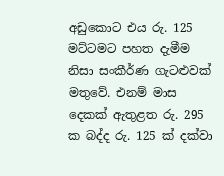අඩුකොට එය රු. 125 මට්ටමට පහත දැමීම නිසා සංකීර්ණ ගැටළුවක් මතුවේ. එනම් මාස දෙකක් ඇතුළත රු. 295 ක බද්ද රු. 125 ක් දක්වා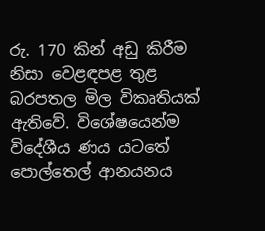රු. 170 කින් අඩු කිරීම නිසා වෙළඳපළ තුළ බරපතල මිල විකෘතියක් ඇතිවේ. විශේෂයෙන්ම විදේශීය ණය යටතේ පොල්තෙල් ආනයනය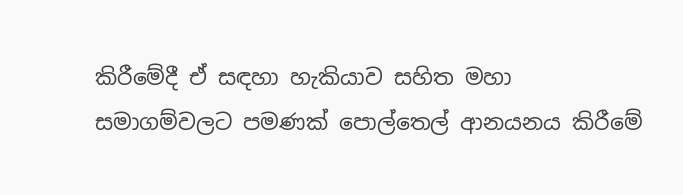කිරීමේදී ඒ සඳහා හැකියාව සහිත මහා සමාගම්වලට පමණක් පොල්තෙල් ආනයනය කිරීමේ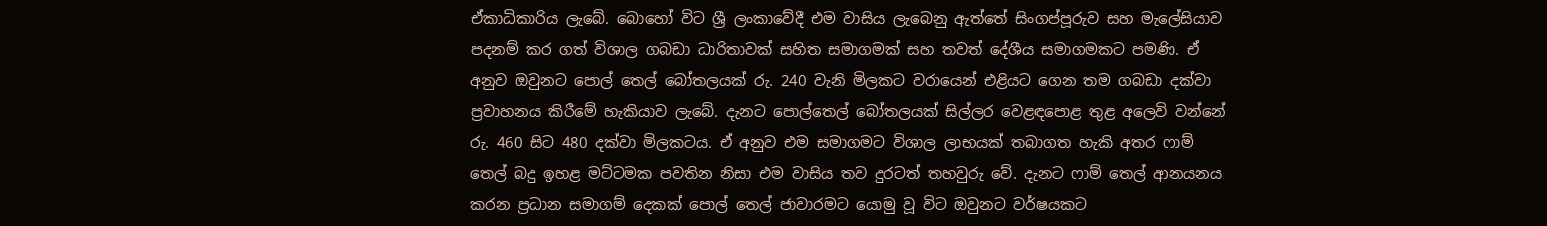ඒකාධිකාරිය ලැබේ. බොහෝ විට ශ්‍රී ලංකාවේදී එම වාසිය ලැබෙනු ඇත්තේ සිංගප්පූරුව සහ මැලේසියාව පදනම් කර ගත් විශාල ගබඩා ධාරිතාවක් සහිත සමාගමක් සහ තවත් දේශීය සමාගමකට පමණි. ඒ අනුව ඔවුනට පොල් තෙල් බෝතලයක් රු. 240 වැනි මිලකට වරායෙන් එළියට ගෙන තම ගබඩා දක්වා ප්‍රවාහනය කිරීමේ හැකියාව ලැබේ. දැනට පොල්තෙල් බෝතලයක් සිල්ලර වෙළඳපොළ තුළ අලෙවි වන්නේ රු. 460 සිට 480 දක්වා මිලකටය. ඒ අනුව එම සමාගමට විශාල ලාභයක් තබාගත හැකි අතර ෆාම් තෙල් බදු ඉහළ මට්ටමක පවතින නිසා එම වාසිය තව දුරටත් තහවුරු වේ. දැනට ෆාම් තෙල් ආනයනය කරන ප්‍රධාන සමාගම් දෙකක් පොල් තෙල් ජාවාරමට යොමු වූ විට ඔවුනට වර්ෂයකට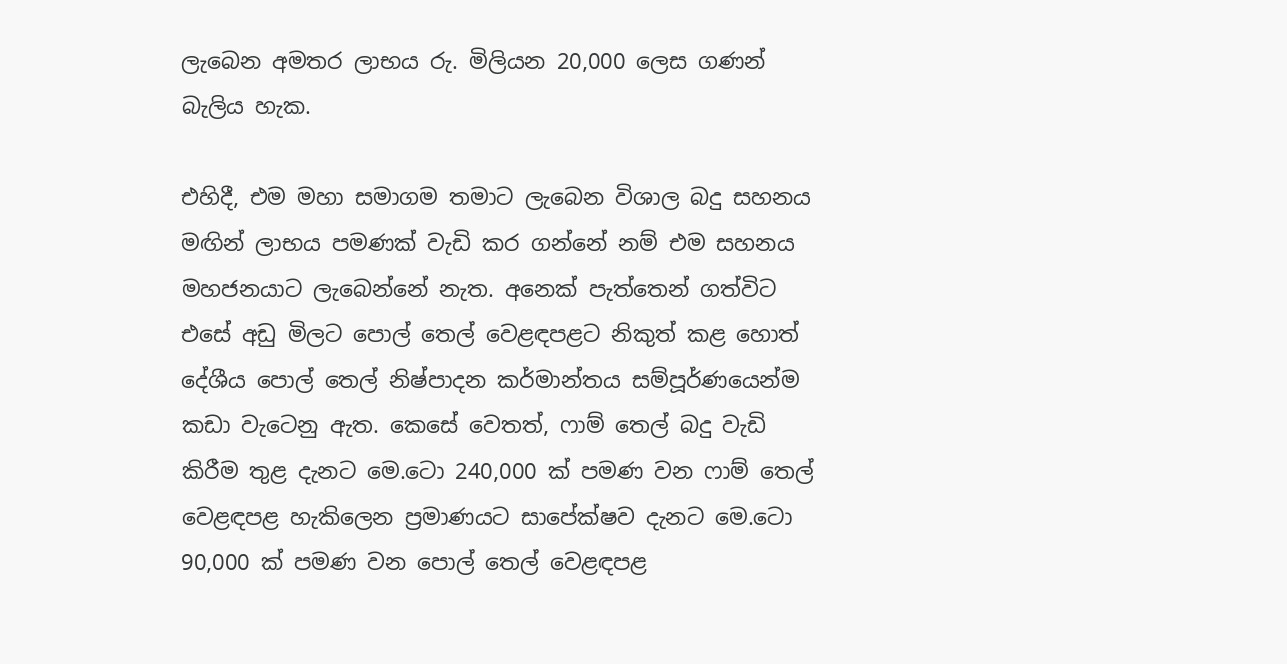ලැබෙන අමතර ලාභය රු. මිලියන 20,000 ලෙස ගණන් බැලිය හැක.

එහිදී, එම මහා සමාගම තමාට ලැබෙන විශාල බදු සහනය මඟින් ලාභය පමණක් වැඩි කර ගන්නේ නම් එම සහනය මහජනයාට ලැබෙන්නේ නැත. අනෙක් පැත්තෙන් ගත්විට එසේ අඩු මිලට පොල් තෙල් වෙළඳපළට නිකුත් කළ හොත් දේශීය පොල් තෙල් නිෂ්පාදන කර්මාන්තය සම්පූර්ණයෙන්ම කඩා වැටෙනු ඇත. කෙසේ වෙතත්, ෆාම් තෙල් බදු වැඩි කිරීම තුළ දැනට මෙ.ටො 240,000 ක් පමණ වන ෆාම් තෙල් වෙළඳපළ හැකිලෙන ප්‍රමාණයට සාපේක්ෂව දැනට මෙ.ටො 90,000 ක් පමණ වන පොල් තෙල් වෙළඳපළ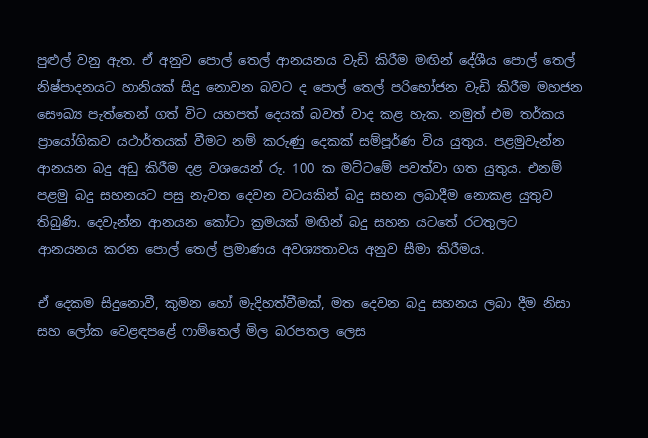පුළුල් වනු ඇත. ඒ අනුව පොල් තෙල් ආනයනය වැඩි කිරීම මඟින් දේශීය පොල් තෙල් නිෂ්පාදනයට හානියක් සිදු නොවන බවට ද පොල් තෙල් පරිභෝජන වැඩි කිරීම මහජන සෞඛ්‍ය පැත්තෙන් ගත් විට යහපත් දෙයක් බවත් වාද කළ හැක. නමුත් එම තර්කය ප්‍රායෝගිකව යථාර්තයක් වීමට නම් කරුණු දෙකක් සම්පූර්ණ විය යුතුය. පළමුවැන්න ආනයන බදු අඩු කිරීම දළ වශයෙන් රු. 100 ක මට්ටමේ පවත්වා ගත යුතුය. එනම් පළමු බදු සහනයට පසු නැවත දෙවන වටයකින් බදු සහන ලබාදීම නොකළ යුතුව තිබුණි. දෙවැන්න ආනයන කෝටා ක්‍රමයක් මඟින් බදු සහන යටතේ රටතුලට ආනයනය කරන පොල් තෙල් ප්‍රමාණය අවශ්‍යතාවය අනුව සීමා කිරීමය.

ඒ දෙකම සිදුනොවී, කුමන හෝ මැදිහත්වීමක්, මත දෙවන බදු සහනය ලබා දීම නිසා සහ ලෝක වෙළඳපළේ ෆාම්තෙල් මිල බරපතල ලෙස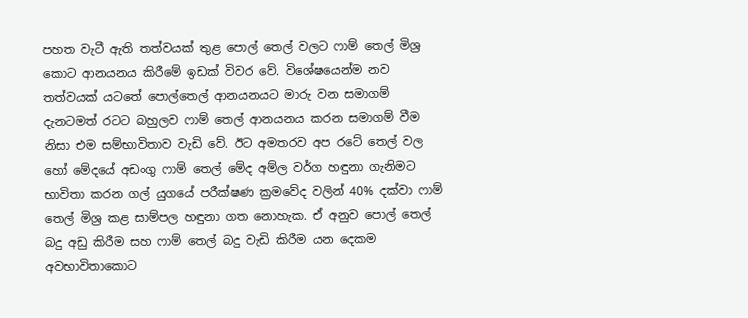පහත වැටී ඇති තත්වයක් තුළ පොල් තෙල් වලට ෆාම් තෙල් මිශ්‍ර කොට ආනයනය කිරීමේ ඉඩක් විවර වේ. විශේෂයෙන්ම නව තත්වයක් යටතේ පොල්තෙල් ආනයනයට මාරු වන සමාගම් දැනටමත් රටට බහුලව ෆාම් තෙල් ආනයනය කරන සමාගම් වීම නිසා එම සම්භාවිතාව වැඩි වේ. ඊට අමතරව අප රටේ තෙල් වල හෝ මේදයේ අඩංගු ෆාම් තෙල් මේද අම්ල වර්ග හඳුනා ගැනිමට භාවිතා කරන ගල් යුගයේ පරීක්ෂණ ක්‍රමවේද වලින් 40% දක්වා ෆාම් තෙල් මිශ්‍ර කළ සාම්පල හඳුනා ගත නොහැක. ඒ අනුව පොල් තෙල් බදු අඩු කිරීම සහ ෆාම් තෙල් බදු වැඩි කිරීම යන දෙකම අවභාවිතාකොට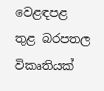වෙළඳපළ තුළ බරපතල විකෘතියක්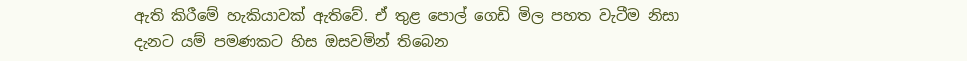ඇති කිරීමේ හැකියාවක් ඇතිවේ. ඒ තුළ පොල් ගෙඩි මිල පහත වැටීම නිසා දැනට යම් පමණකට හිස ඔසවමින් තිබෙන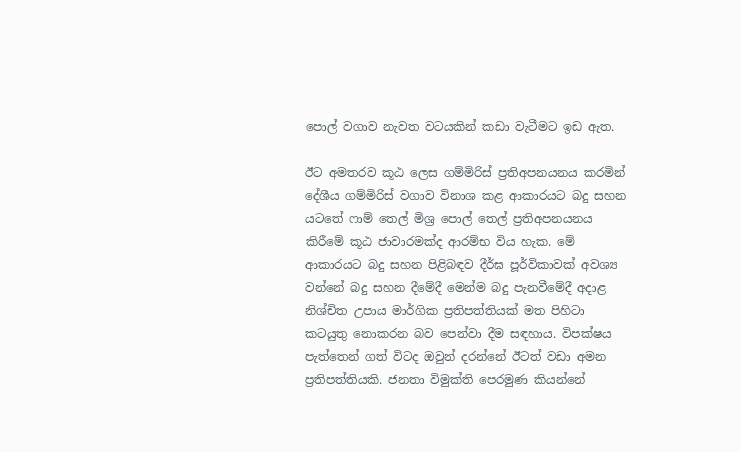පොල් වගාව නැවත වටයකින් කඩා වැටීමට ඉඩ ඇත.

ඊට අමතරව කූඨ ලෙස ගම්මිරිස් ප්‍රතිඅපනයනය කරමින් දේශීය ගම්මිරිස් වගාව විනාශ කළ ආකාරයට බදු සහන යටතේ ෆාම් තෙල් මිශ්‍ර පොල් තෙල් ප්‍රතිඅපනයනය කිරීමේ කූඨ ජාවාරමක්ද ආරම්භ විය හැක. මේ ආකාරයට බදු සහන පිළිබඳව දීර්ඝ පූර්විකාවක් අවශ්‍ය වන්නේ බදු සහන දීමේදී මෙන්ම බදු පැනවීමේදී අදාළ නිශ්චිත උපාය මාර්ගික ප්‍රතිපත්තියක් මත පිහිටා කටයුතු නොකරන බව පෙන්වා දීම සඳහාය. විපක්ෂය පැත්තෙන් ගත් විටද ඔවුන් දරන්නේ ඊටත් වඩා අමන ප්‍රතිපත්තියකි. ජනතා විමුක්ති පෙරමුණ කියන්නේ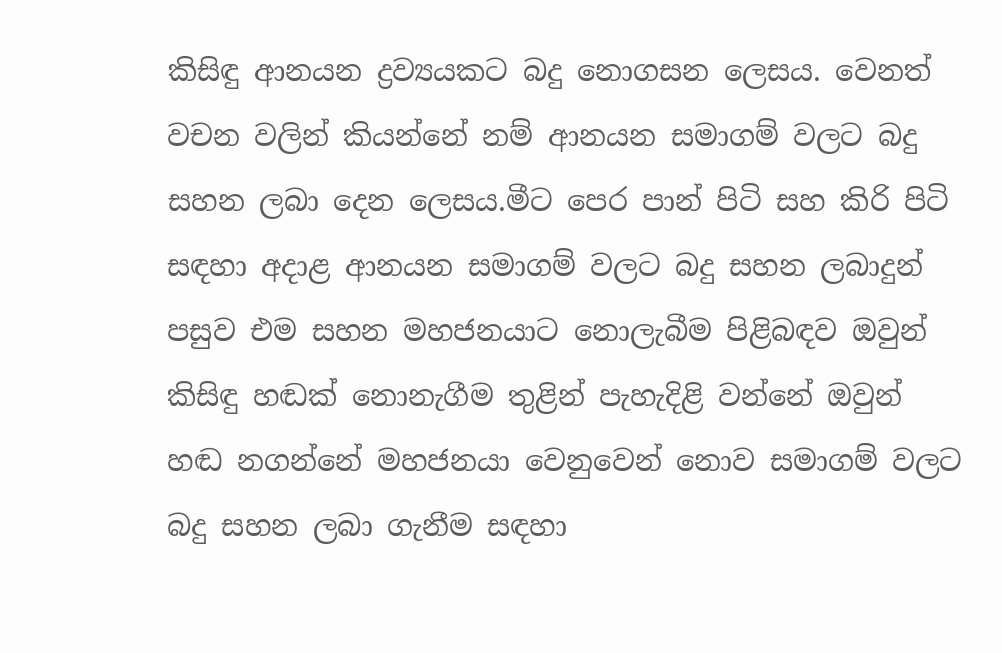කිසිඳු ආනයන ද්‍රව්‍යයකට බදු නොගසන ලෙසය. වෙනත් වචන වලින් කියන්නේ නම් ආනයන සමාගම් වලට බදු සහන ලබා දෙන ලෙසය.මීට පෙර පාන් පිටි සහ කිරි පිටි සඳහා අදාළ ආනයන සමාගම් වලට බදු සහන ලබාදුන් පසුව එම සහන මහජනයාට නොලැබීම පිළිබඳව ඔවුන් කිසිඳු හඬක් නොනැගීම තුළින් පැහැදිළි වන්නේ ඔවුන් හඬ නගන්නේ මහජනයා වෙනුවෙන් නොව සමාගම් වලට බදු සහන ලබා ගැනීම සඳහා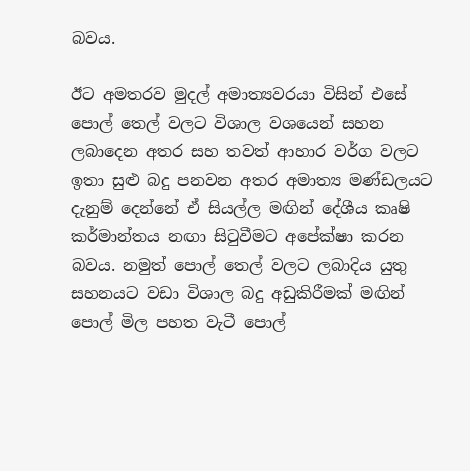බවය.

ඊට අමතරව මුදල් අමාත්‍යවරයා විසින් එසේ පොල් තෙල් වලට විශාල වශයෙන් සහන ලබාදෙන අතර සහ තවත් ආහාර වර්ග වලට ඉතා සුළු බදු පනවන අතර අමාත්‍ය මණ්ඩලයට දැනුම් දෙන්නේ ඒ සියල්ල මඟින් දේශීය කෘෂි කර්මාන්තය නඟා සිටුවීමට අපේක්ෂා කරන බවය. නමුත් පොල් තෙල් වලට ලබාදිය යුතු සහනයට වඩා විශාල බදු අඩුකිරීමක් මඟින් පොල් මිල පහත වැටී පොල්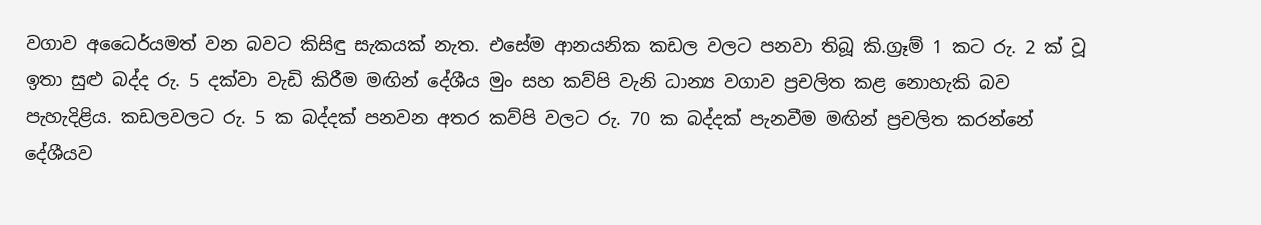වගාව අධෛර්යමත් වන බවට කිසිඳු සැකයක් නැත. එසේම ආනයනික කඩල වලට පනවා තිබූ කි.ග්‍රෑම් 1 කට රු. 2 ක් වූ ඉතා සුළු බද්ද රු. 5 දක්වා වැඩි කිරීම මඟින් දේශීය මුං සහ කව්පි වැනි ධාන්‍ය වගාව ප්‍රචලිත කළ නොහැකි බව පැහැදිළිය. කඩලවලට රු. 5 ක බද්දක් පනවන අතර කව්පි වලට රු. 70 ක බද්දක් පැනවීම මඟින් ප්‍රචලිත කරන්නේ දේශීයව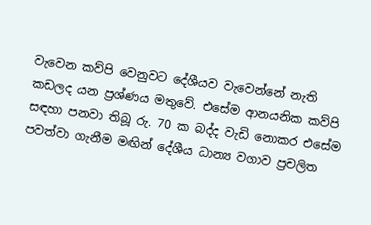වැවෙන කව්පි වෙනුවට දේශීයව වැවෙන්නේ නැති කඩලද යන ප්‍රශ්ණය මතුවේ. එසේම ආනයනික කව්පි සඳහා පනවා තිබූ රු. 70 ක බද්ද වැඩි නොකර එසේම පවත්වා ගැනීම මඟින් දේශීය ධාන්‍ය වගාව ප්‍රචලිත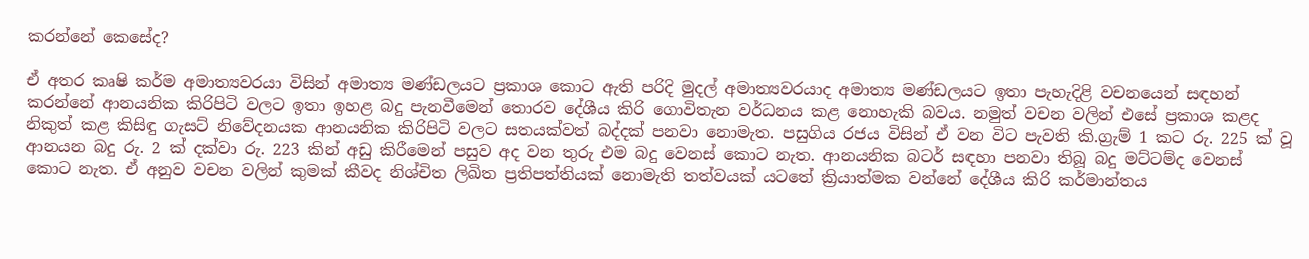කරන්නේ කෙසේද?

ඒ අතර කෘෂි කර්ම අමාත්‍යවරයා විසින් අමාත්‍ය මණ්ඩලයට ප්‍රකාශ කොට ඇති පරිදි මුදල් අමාත්‍යවරයාද අමාත්‍ය මණ්ඩලයට ඉතා පැහැදිළි වචනයෙන් සඳහන් කරන්නේ ආනයනික කිරිපිටි වලට ඉතා ඉහළ බදු පැනවීමෙන් තොරව දේශීය කිරි ගොවිතැන වර්ධනය කළ නොහැකි බවය. නමුත් වචන වලින් එසේ ප්‍රකාශ කළද නිකුත් කළ කිසිඳු ගැසට් නිවේදනයක ආනයනික කිරිපිටි වලට සතයක්වත් බද්දක් පනවා නොමැත. පසුගිය රජය විසින් ඒ වන විට පැවති කි.ග්‍රැම් 1 කට රු. 225 ක් වූ ආනයන බදු රු. 2 ක් දක්වා රු. 223 කින් අඩු කිරීමෙන් පසුව අද වන තුරු එම බදු වෙනස් කොට නැත. ආනයනික බටර් සඳහා පනවා තිබූ බදු මට්ටම්ද වෙනස් කොට නැත. ඒ අනුව වචන වලින් කුමක් කීවද නිශ්චිත ලිඛිත ප්‍රතිපත්තියක් නොමැති තත්වයක් යටතේ ක්‍රියාත්මක වන්නේ දේශීය කිරි කර්මාන්තය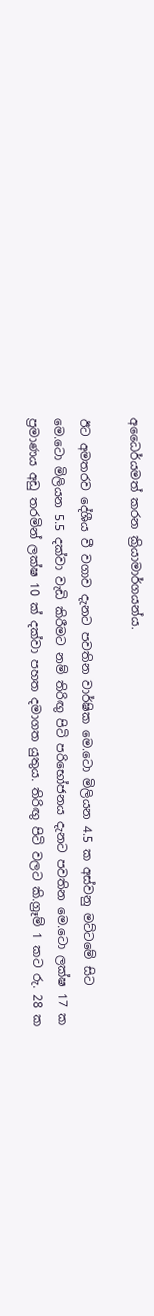අධෛර්යමත් කරන ක්‍රියාමාර්ගයන්ය.

ඊට අමතරව දේශීය වී වගාව දැනට පවතින වාර්ෂික මෙ.ටො මිලියන 4.5 ක අස්වනු මට්ටමේ සිට මෙ.ටො මිලියන 5.5 දක්වා වැඩි කිරීමට නම් තිරිඟු පිටි පරිභෝජනය දැනට පවතින මෙ.ටො ලක්ෂ 17 ක  ප්‍රමාණය අඩු තරමින් ලක්ෂ 10 ක් දක්වා පහත දමාගත යුතුය. තිරිඟු පිටි වලට කි.ග්‍රෑම් 1 කට රු. 28 ක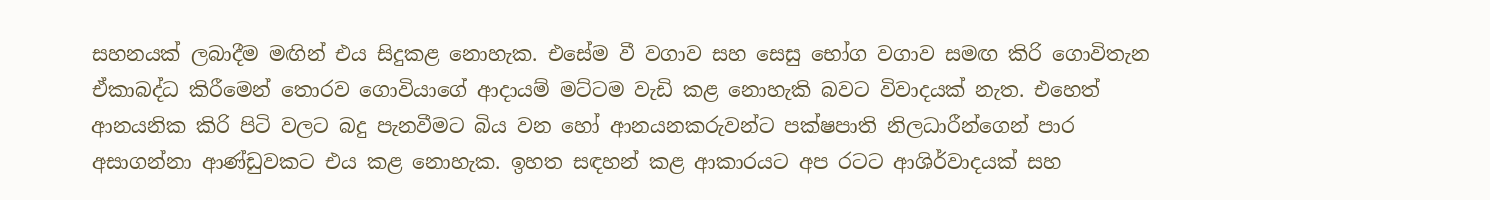සහනයක් ලබාදීම මඟින් එය සිදුකළ නොහැක. එසේම වී වගාව සහ සෙසු භෝග වගාව සමඟ කිරි ගොවිතැන ඒකාබද්ධ කිරීමෙන් තොරව ගොවියාගේ ආදායම් මට්ටම වැඩි කළ නොහැකි බවට විවාදයක් නැත. එහෙත් ආනයනික කිරි පිටි වලට බදු පැනවීමට බිය වන හෝ ආනයනකරුවන්ට පක්ෂපාති නිලධාරීන්ගෙන් පාර අසාගන්නා ආණ්ඩුවකට එය කළ නොහැක. ඉහත සඳහන් කළ ආකාරයට අප රටට ආශිර්වාදයක් සහ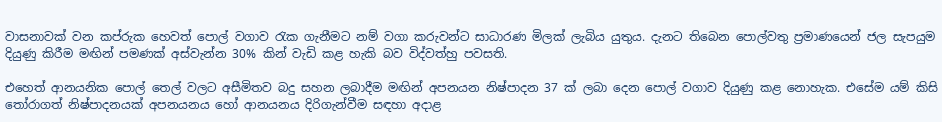වාසනාවක් වන කප්රුක හෙවත් පොල් වගාව රැක ගැනීමට නම් වගා කරුවන්ට සාධාරණ මිලක් ලැබිය යුතුය. දැනට තිබෙන පොල්වතු ප්‍රමාණයෙන් ජල සැපයුම දියුණු කිරීම මඟින් පමණක් අස්වැන්න 30% කින් වැඩි කළ හැකි බව විද්වත්හු පවසති.

එහෙත් ආනයනික පොල් තෙල් වලට අසීමිතව බදු සහන ලබාදීම මඟින් අපනයන නිෂ්පාදන 37 ක් ලබා දෙන පොල් වගාව දියුණු කළ නොහැක. එසේම යම් කිසි තෝරාගත් නිෂ්පාදනයක් අපනයනය හෝ ආනයනය දිරිගැන්වීම සඳහා අදාළ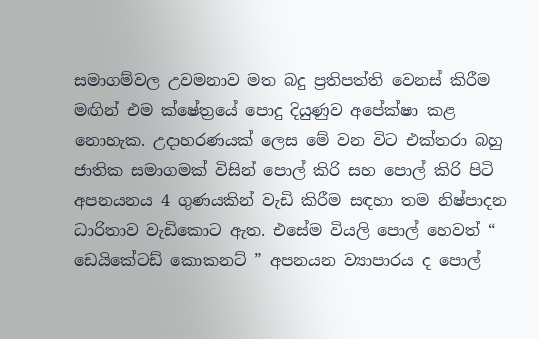සමාගම්වල උවමනාව මත බදු ප්‍රතිපත්ති වෙනස් කිරීම මඟින් එම ක්ෂේත්‍රයේ පොදු දියුණුව අපේක්ෂා කළ නොහැක. උදාහරණයක් ලෙස මේ වන විට එක්තරා බහු ජාතික සමාගමක් විසින් පොල් කිරි සහ පොල් කිරි පිටි අපනයනය 4 ගුණයකින් වැඩි කිරීම සඳහා තම නිෂ්පාදන ධාරිතාව වැඩිකොට ඇත. එසේම වියලි පොල් හෙවත් “ ඩෙයිකේටඩ් කොකනට් ” අපනයන ව්‍යාපාරය ද පොල්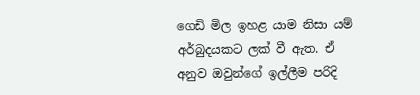ගෙඩි මිල ඉහළ යාම නිසා යම් අර්බුදයකට ලක් වී ඇත. ඒ අනුව ඔවුන්ගේ ඉල්ලීම පරිදි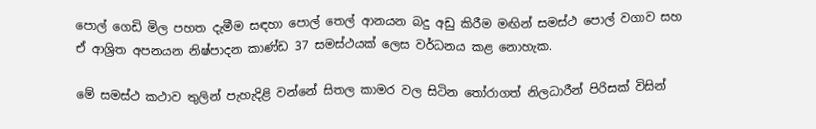පොල් ගෙඩි මිල පහත දැමීම සඳහා පොල් තෙල් ආනයන බදු අඩු කිරීම මඟින් සමස්ථ පොල් වගාව සහ ඒ ආශ්‍රිත අපනයන නිෂ්පාදන කාණ්ඩ 37 සමස්ථයක් ලෙස වර්ධනය කළ නොහැක.

මේ සමස්ථ කථාව තුලින් පැහැදිළි වන්නේ සිතල කාමර වල සිටින තෝරාගත් නිලධාරීන් පිරිසක් විසින්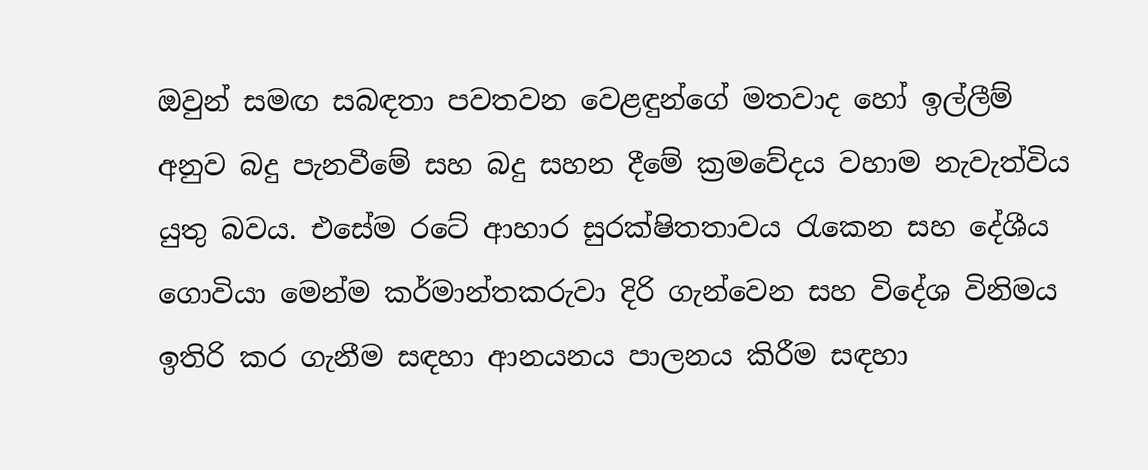ඔවුන් සමඟ සබඳතා පවතවන වෙළඳුන්ගේ මතවාද හෝ ඉල්ලීම් අනුව බදු පැනවීමේ සහ බදු සහන දීමේ ක්‍රමවේදය වහාම නැවැත්විය යුතු බවය. එසේම රටේ ආහාර සුරක්ෂිතතාවය රැකෙන සහ දේශීය ගොවියා මෙන්ම කර්මාන්තකරුවා දිරි ගැන්වෙන සහ විදේශ විනිමය ඉතිරි කර ගැනීම සඳහා ආනයනය පාලනය කිරීම සඳහා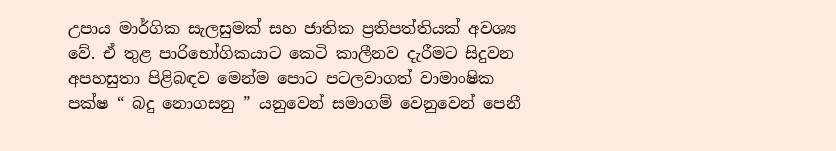උපාය මාර්ගික සැලසුමක් සහ ජාතික ප්‍රතිපත්තියක් අවශ්‍ය වේ. ඒ තුළ පාරිභෝගිකයාට කෙටි කාලීනව දැරීමට සිදුවන අපහසුතා පිළිබඳව මෙන්ම පොට පටලවාගත් වාමාංෂික පක්ෂ “ බදු නොගසනු ” යනුවෙන් සමාගම් වෙනුවෙන් පෙනී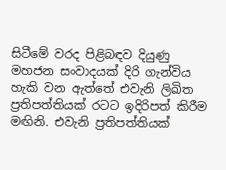සිටීමේ වරද පිළිබඳව දියුණු මහජන සංවාදයක් දිරි ගැන්විය හැකි වන ඇත්තේ එවැනි ලිඛිත ප්‍රතිපත්තියක් රටට ඉදිරිපත් කිරීම මඟිනි. එවැනි ප්‍රතිපත්තියක්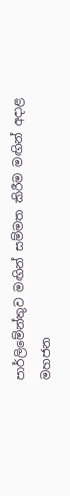පාර්ලිමේන්තුව මඟින් සම්මත කිරීම මඟින් අදාළ මහජන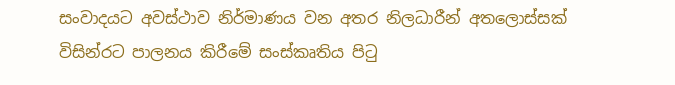සංවාදයට අවස්ථාව නිර්මාණය වන අතර නිලධාරීන් අතලොස්සක් විසින්රට පාලනය කිරීමේ සංස්කෘතිය පිටු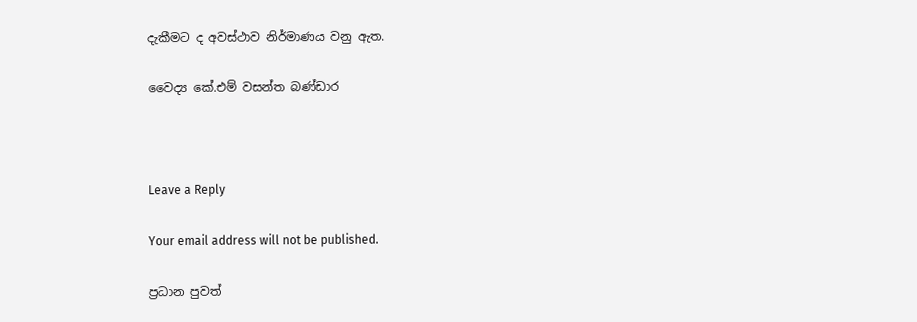දැකීමට ද අවස්ථාව නිර්මාණය වනු ඇත.

වෛද්‍ය කේ.එම් වසන්ත බණ්ඩාර



Leave a Reply

Your email address will not be published.

ප්‍රධාන පුවත්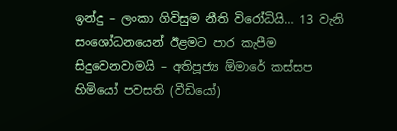ඉන්දු – ලංකා ගිවිසුම නීති විරෝධියි… 13 වැනි සංශෝධනයෙන් ඊළමට පාර කැපීම සිදුවෙනවාමයි – අතිපූජ්‍ය ඕමාරේ කස්සප හිමියෝ පවසති (වීඩියෝ)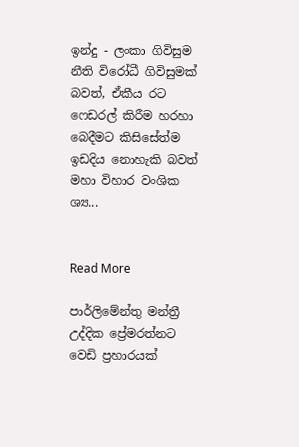ඉන්දු - ලංකා ගිවිසුම නීති විරෝධී ගිවිසුමක් බවත්, ඒකීය රට ෆෙඩරල් කිරීම හරහා බෙදීමට කිසිසේත්ම ඉඩදිය නොහැකි බවත් මහා විහාර වංශික ශ්‍ය...


Read More

පාර්ලිමේන්තු මන්ත්‍රී උද්දික ප්‍රේමරත්නට වෙඩි ප්‍රහාරයක්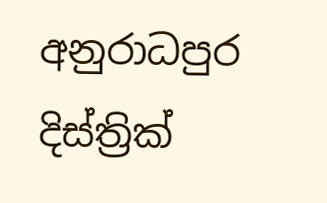අනුරාධපුර දිස්ත්‍රික්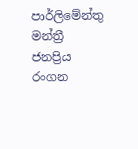පාර්ලිමේන්තු මන්ත්‍රී ජනප්‍රිය රංගන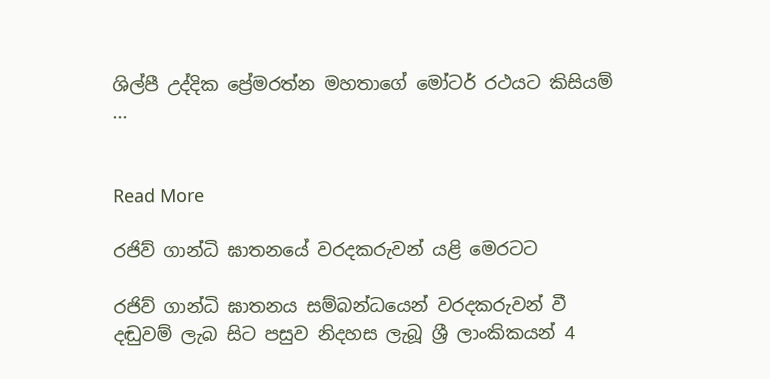ශිල්පී උද්දික ප්‍රේමරත්න මහතාගේ මෝටර් රථයට කිසියම් ...


Read More

රජිව් ගාන්ධි ඝාතනයේ වරදකරුවන් යළි මෙරටට

රජිව් ගාන්ධි ඝාතනය සම්බන්ධයෙන් වරදකරුවන් වී දඬුවම් ලැබ සිට පසුව නිදහස ලැබූ ශ්‍රී ලාංකිකයන් 4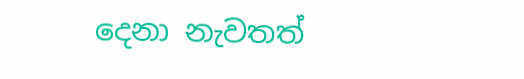දෙනා නැවතත්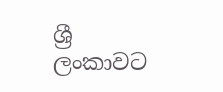ශ්‍රී ලංකාවට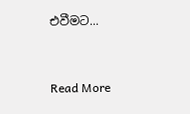එවීමට...


Read More